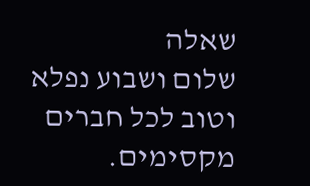שאלה
שלום ושבוע נפלא וטוב לכל חברים מקסימים.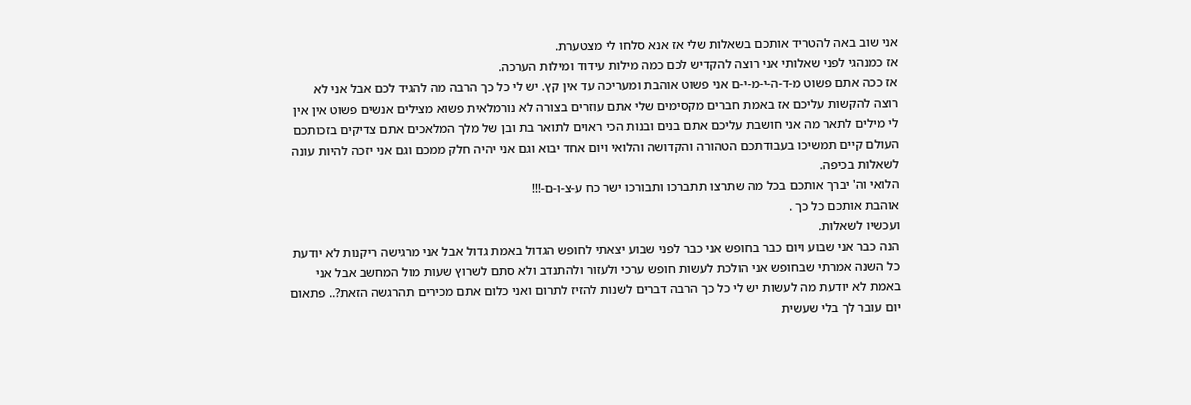אני שוב באה להטריד אותכם בשאלות שלי אז אנא סלחו לי מצטערת.
אז כמנהגי לפני שאלותי אני רוצה להקדיש לכם כמה מילות עידוד ומילות הערכה.
אז ככה אתם פשוט מ-ד-ה-י-מ-י-ם אני פשוט אוהבת ומעריכה עד אין קץ. יש לי כל כך הרבה מה להגיד לכם אבל אני לא רוצה להקשות עליכם אז באמת חברים מקסימים שלי אתם עוזרים בצורה לא נורמלאית פשוא מצילים אנשים פשוט אין אין לי מילים לתאר מה אני חושבת עליכם אתם בנים ובנות הכי ראוים לתואר בת ובן של מלך המלאכים אתם צדיקים בזכותכם העולם קיים תמשיכו בעבודתכם הטהורה והקדושה והלואי ויום אחד יבוא וגם אני יהיה חלק ממכם וגם אני יזכה להיות עונה לשאלות בכיפה.
הלואי וה' יברך אותכם בכל מה שתרצו תתברכו ותבורכו ישר כח ע-צ-ו-ם-!!!
אוהבת אותכם כל כך .
ועכשיו לשאלות.
הנה כבר אני שבוע ויום כבר בחופש אני כבר לפני שבוע יצאתי לחופש הגדול באמת גדול אבל אני מרגישה ריקנות לא יודעת כל השנה אמרתי שבחופש אני הולכת לעשות חופש ערכי ולעזור ולהתנדב ולא סתם לשרוץ שעות מול המחשב אבל אני באמת לא יודעת מה לעשות יש לי כל כך הרבה דברים לשנות להזיז לתרום ואני כלום אתם מכירים תהרגשה הזאת?.. פתאום יום עובר לך בלי שעשית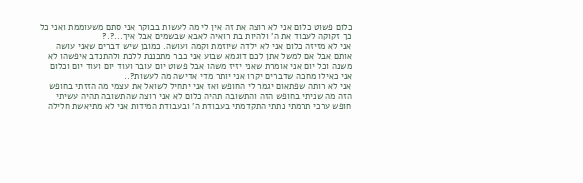כלום פשוט כלום אני לא רוצה את זה אין לי מה לעשות בבוקר אני סתם משעוממת ואני כל כך זקוקה לעבוד את ה' ולהיות בת רואיה לאבא שבשמים אבל איך...?.?
אני לא מזיזה כלום אני לא ילדה שיוזמת וקמה ועושה. כמובן שיש דברים שאני עושה אותם אבל אם למשל אתן לכם דוגמא שבוע אני כבר מתכננת ללכת ולהתנדב איפשהו לא משנה וכל יום אני אומרת שאני יזיז משהו אבל פשוט יום עובר ועוד יום ועוד יום וכלום אני כאילו מחכה שדברים יקרו אני יותר מדי אדישה מה לעשות?..
אני לא רותה שפתאום יגמר לי החופש ואז אני יתחיל לשואל את עצמי מה הזזתי בחופש הזה מה שניתי בחופש הזה והתשובה תהיה כלום לא אני רוצה שהתשובה תהיה עשיתי חופש ערכי תרמתי נתתי התקדמתי בעבודת ה' ובעבודת המידות אני לא מתיאשת חלילה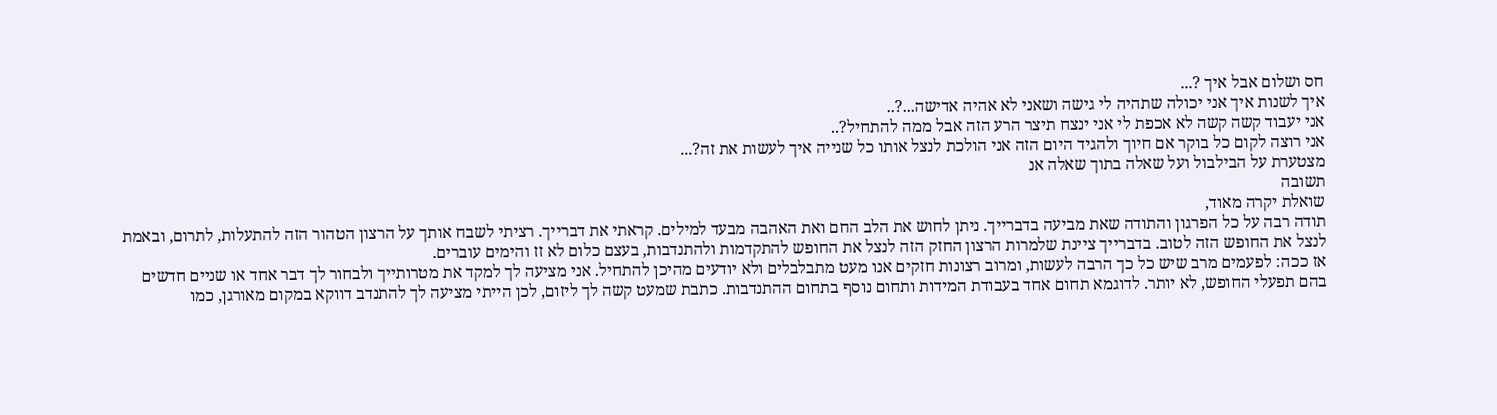חס ושלום אבל איך ?...
איך לשנות איך אני יכולה שתהיה לי גישה ושאני לא אהיה אדישה...?..
אני יעבוד קשה קשה לא אכפת לי אני ינצח תיצר הרע הזה אבל ממה להתחיל?..
אני רוצה לקום כל בוקר אם חיוך ולהגיד היום הזה אני הולכת לנצל אותו כל שנייה איך לעשות את זה?...
מצטערת על הבילבול ועל שאלה בתוך שאלה אנ
תשובה
שואלת יקרה מאוד,
תודה רבה על כל הפרגון והתודה שאת מביעה בדברייך. ניתן לחוש את הלב החם ואת האהבה מבעד למילים. קראתי את דברייך. רציתי לשבח אותך על הרצון הטהור הזה להתעלות, לתרום, ובאמת לנצל את החופש הזה לטוב. בדברייך ציינת שלמרות הרצון החזק הזה לנצל את החופש להתקדמות ולהתנדבות, בעצם כלום לא זז והימים עוברים.
אז ככה: לפעמים מרב שיש כל כך הרבה לעשות, ומרוב רצונות חזקים אנו מעט מתבלבלים ולא יודעים מהיכן להתחיל. אני מציעה לך למקד את מטרותייך ולבחור לך דבר אחד או שניים חדשים בהם תפעלי החופש, לא יותר. לדוגמא תחום אחד בעבודת המידות ותחום נוסף בתחום ההתנדבות. כתבת שמעט קשה לך ליזום, לכן הייתי מציעה לך להתנדב דווקא במקום מאורגן, כמו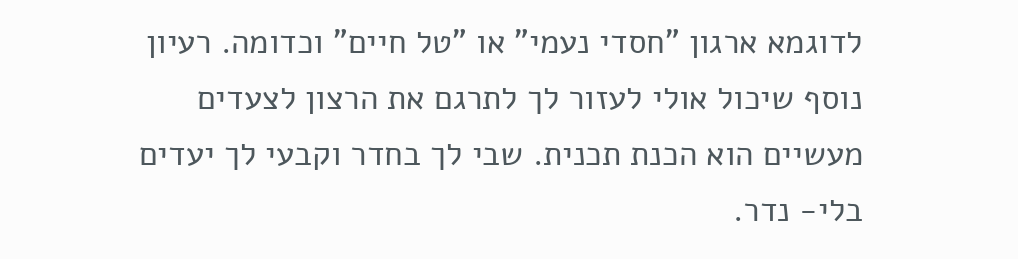לדוגמא ארגון "חסדי נעמי" או "טל חיים" וכדומה. רעיון נוסף שיכול אולי לעזור לך לתרגם את הרצון לצעדים מעשיים הוא הכנת תכנית. שבי לך בחדר וקבעי לך יעדים בלי- נדר.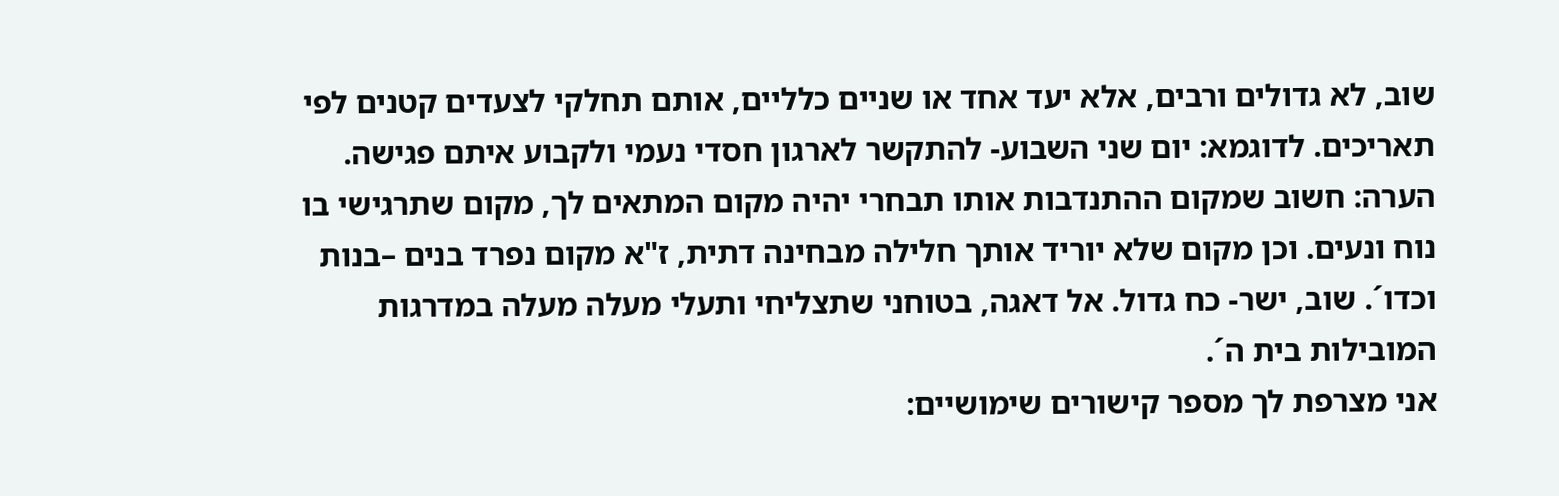שוב, לא גדולים ורבים, אלא יעד אחד או שניים כלליים, אותם תחלקי לצעדים קטנים לפי תאריכים. לדוגמא: יום שני השבוע- להתקשר לארגון חסדי נעמי ולקבוע איתם פגישה. הערה: חשוב שמקום ההתנדבות אותו תבחרי יהיה מקום המתאים לך, מקום שתרגישי בו נוח ונעים. וכן מקום שלא יוריד אותך חלילה מבחינה דתית, ז"א מקום נפרד בנים –בנות וכדו´. שוב, ישר- כח גדול. אל דאגה, בטוחני שתצליחי ותעלי מעלה מעלה במדרגות המובילות בית ה´.
אני מצרפת לך מספר קישורים שימושיים: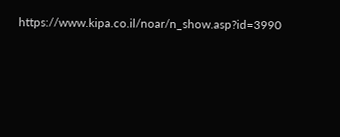https://www.kipa.co.il/noar/n_show.asp?id=3990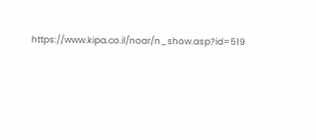https://www.kipa.co.il/noar/n_show.asp?id=519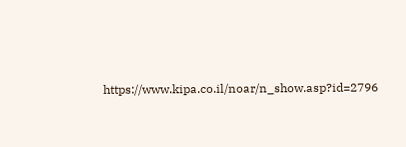https://www.kipa.co.il/noar/n_show.asp?id=2796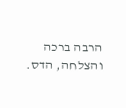הרבה ברכה והצלחה, הדס.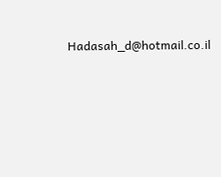Hadasah_d@hotmail.co.il